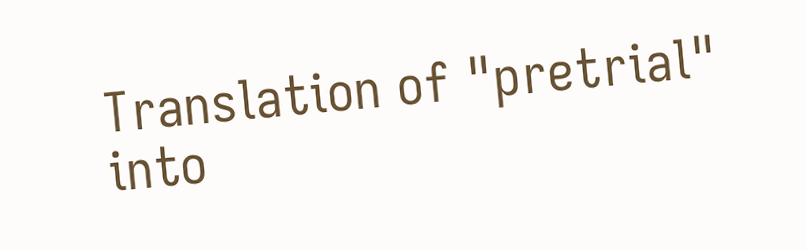Translation of "pretrial" into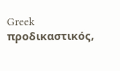Greek
προδικαστικός,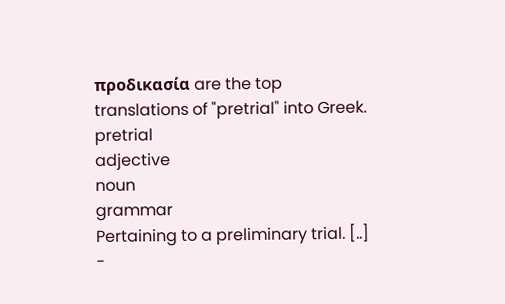προδικασία are the top translations of "pretrial" into Greek.
pretrial
adjective
noun
grammar
Pertaining to a preliminary trial. [..]
-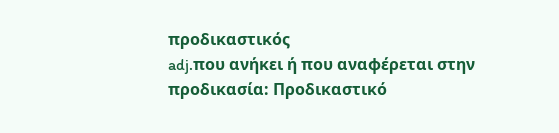προδικαστικός
adj.που ανήκει ή που αναφέρεται στην προδικασία: Προδικαστικό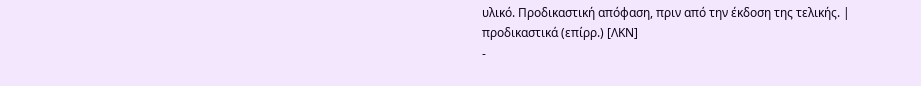υλικό. Προδικαστική απόφαση, πριν από την έκδοση της τελικής. | προδικαστικά (επίρρ.) [ΛΚΝ]
-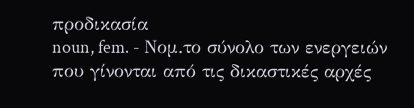προδικασία
noun, fem. - Νομ.το σύνολο των ενεργειών που γίνονται από τις δικαστικές αρχές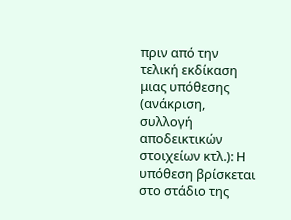πριν από την τελική εκδίκαση μιας υπόθεσης (ανάκριση, συλλογή αποδεικτικών στοιχείων κτλ.): H υπόθεση βρίσκεται στο στάδιο της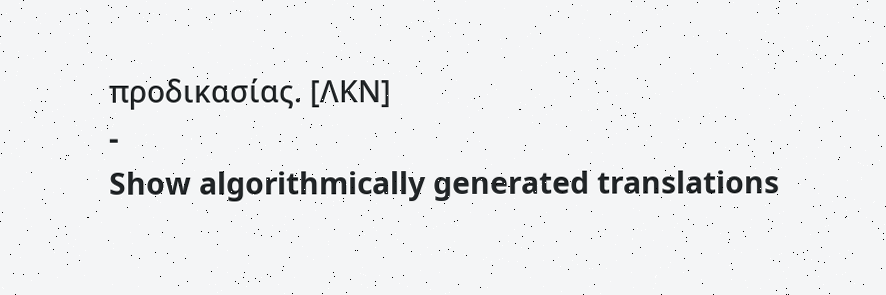προδικασίας. [ΛΚΝ]
-
Show algorithmically generated translations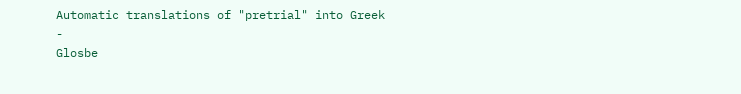Automatic translations of "pretrial" into Greek
-
Glosbe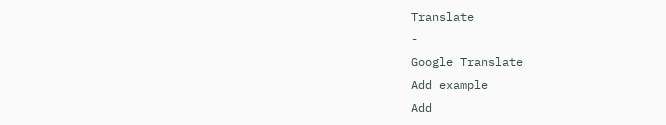Translate
-
Google Translate
Add example
Add